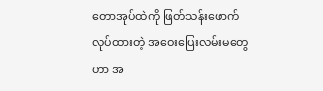တောအုပ်ထဲကို ဖြတ်သန်းဖောက်လုပ်ထားတဲ့ အဝေးပြေးလမ်းမတွေဟာ အ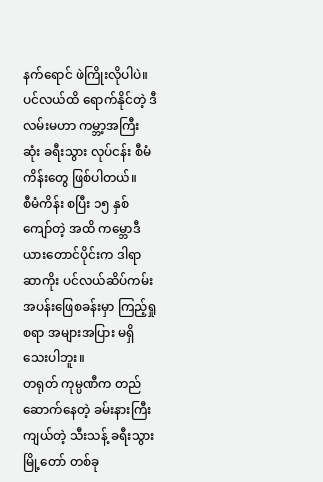နက်ရောင် ဖဲကြိုးလိုပါပဲ။ ပင်လယ်ထိ ရောက်နိုင်တဲ့ ဒီလမ်းမဟာ ကမ္ဘာ့အကြီးဆုံး ခရီးသွား လုပ်ငန်း စီမံကိန်းတွေ ဖြစ်ပါတယ်။
စီမံကိန်း စပြီး ၁၅ နှစ်ကျော်တဲ့ အထိ ကမ္ဘောဒီယားတောင်ပိုင်းက ဒါရာ ဆာကိုး ပင်လယ်ဆိပ်ကမ်း အပန်းဖြေစခန်းမှာ ကြည့်ရှုစရာ အများအပြား မရှိသေးပါဘူး။
တရုတ် ကုမ္ပဏီက တည်ဆောက်နေတဲ့ ခမ်းနားကြီးကျယ်တဲ့ သီးသန့် ခရီးသွား မြို့တော် တစ်ခု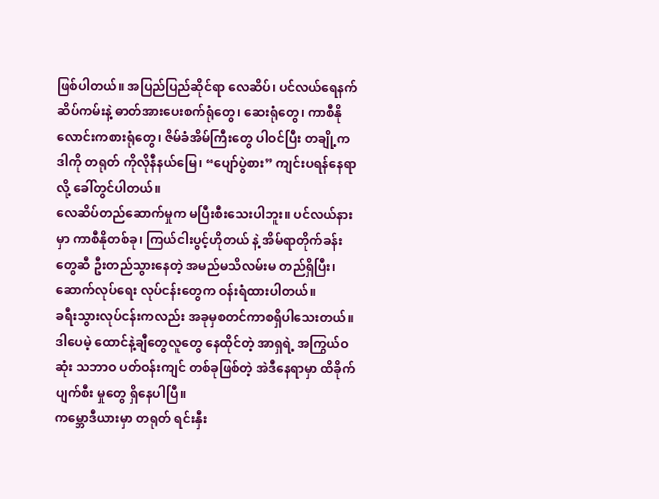ဖြစ်ပါတယ်။ အပြည်ပြည်ဆိုင်ရာ လေဆိပ်၊ ပင်လယ်ရေနက် ဆိပ်ကမ်းနဲ့ ဓာတ်အားပေးစက်ရုံတွေ၊ ဆေးရုံတွေ၊ ကာစီနို လောင်းကစားရုံတွေ၊ ဇိမ်ခံအိမ်ကြီးတွေ ပါဝင်ပြီး တချို့က ဒါကို တရုတ် ကိုလိုနီနယ်မြေ၊ “ပျော်ပွဲစား” ကျင်းပရန်နေရာလို့ ခေါ်တွင်ပါတယ်။
လေဆိပ်တည်ဆောက်မှုက မပြီးစီးသေးပါဘူး။ ပင်လယ်နားမှာ ကာစီနိုတစ်ခု၊ ကြယ်ငါးပွင့်ဟိုတယ် နဲ့ အိမ်ရာတိုက်ခန်းတွေဆီ ဦးတည်သွားနေတဲ့ အမည်မသိလမ်းမ တည်ရှိပြီး၊ ဆောက်လုပ်ရေး လုပ်ငန်းတွေက ဝန်းရံထားပါတယ်။
ခရီးသွားလုပ်ငန်းကလည်း အခုမှစတင်ကာစရှိပါသေးတယ်။ ဒါပေမဲ့ ထောင်နဲ့ချီတွေလူတွေ နေထိုင်တဲ့ အာရှရဲ့ အကြွယ်ဝဆုံး သဘာဝ ပတ်ဝန်းကျင် တစ်ခုဖြစ်တဲ့ အဲဒီနေရာမှာ ထိခိုက်ပျက်စီး မှုတွေ ရှိနေပါပြီ။
ကမ္ဘောဒီယားမှာ တရုတ် ရင်းနှီး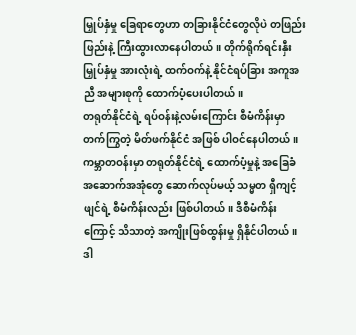မြှုပ်နှံမှု ခြေရာတွေဟာ တခြားနိုင်ငံတွေလိုပဲ တဖြည်းဖြည်းနဲ့ ကြီးထွားလာနေပါတယ်။ တိုက်ရိုက်ရင်းနှီးမြှုပ်နှံမှု အားလုံးရဲ့ ထက်ဝက်နဲ့ နိုင်ငံရပ်ခြား အကူအညီ အများစုကို ထောက်ပံ့ပေးပါတယ်။
တရုတ်နိုင်ငံရဲ့ ရပ်ဝန်းနဲ့လမ်းကြောင်း စီမံကိန်းမှာ တက်ကြွတဲ့ မိတ်ဖက်နိုင်ငံ အဖြစ် ပါဝင်နေပါတယ်။
ကမ္ဘာတဝန်းမှာ တရုတ်နိုင်ငံရဲ့ ထောက်ပံ့မှုနဲ့ အခြေခံ အဆောက်အအုံတွေ ဆောက်လုပ်မယ့် သမ္မတ ရှီကျင့်ဖျင်ရဲ့ စီမံကိန်းလည်း ဖြစ်ပါတယ်။ ဒီစီမံကိန်းကြောင့် သိသာတဲ့ အကျိုးဖြစ်ထွန်းမှု ရှိနိုင်ပါတယ်။ ဒါ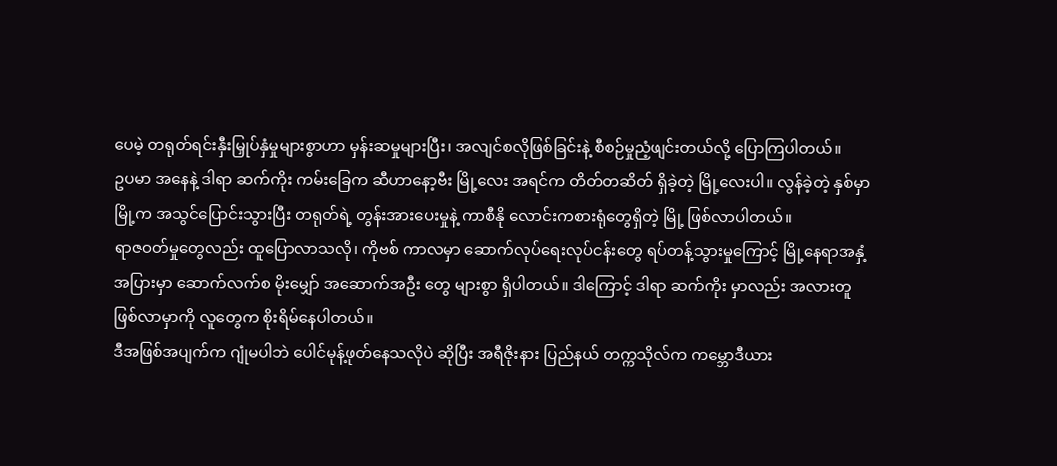ပေမဲ့ တရုတ်ရင်းနှီးမြှုပ်နှံမှုများစွာဟာ မှန်းဆမှုများပြီး၊ အလျင်စလိုဖြစ်ခြင်းနဲ့ စီစဉ်မှုညံ့ဖျင်းတယ်လို့ ပြောကြပါတယ်။
ဥပမာ အနေနဲ့ ဒါရာ ဆက်ကိုး ကမ်းခြေက ဆီဟာနော့ဗီး မြို့လေး အရင်က တိတ်တဆိတ် ရှိခဲ့တဲ့ မြို့လေးပါ။ လွန်ခဲ့တဲ့ နှစ်မှာ မြို့က အသွင်ပြောင်းသွားပြီး တရုတ်ရဲ့ တွန်းအားပေးမှုနဲ့ ကာစီနို လောင်းကစားရုံတွေရှိတဲ့ မြို့ ဖြစ်လာပါတယ်။
ရာဇဝတ်မှုတွေလည်း ထူပြောလာသလို၊ ကိုဗစ် ကာလမှာ ဆောက်လုပ်ရေးလုပ်ငန်းတွေ ရပ်တန့်သွားမှုကြောင့် မြို့နေရာအနှံ့အပြားမှာ ဆောက်လက်စ မိုးမျှော် အဆောက်အဦး တွေ များစွာ ရှိပါတယ်။ ဒါကြောင့် ဒါရာ ဆက်ကိုး မှာလည်း အလားတူ ဖြစ်လာမှာကို လူတွေက စိုးရိမ်နေပါတယ်။
ဒီအဖြစ်အပျက်က ဂျုံမပါဘဲ ပေါင်မုန့်ဖုတ်နေသလိုပဲ ဆိုပြီး အရီဇိုးနား ပြည်နယ် တက္ကသိုလ်က ကမ္ဘောဒီယား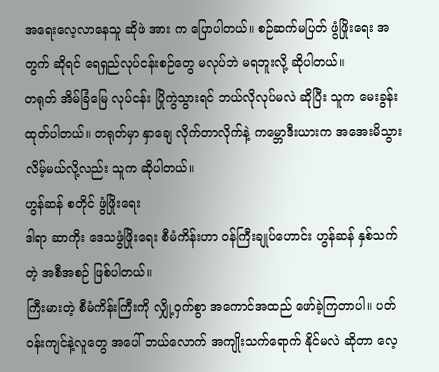အရေးလေ့လာနေသူ ဆိုဖဲ အား က ပြောပါတယ်။ စဉ်ဆက်မပြတ် ဖွံဖြိုးရေး အတွက် ဆိုရင် ရေရှည်လုပ်ငန်းစဉ်တွေ မလုပ်ဘဲ မရဘူးလို့ ဆိုပါတယ်။
တရုတ် အိမ်ခြံမြေ လုပ်ငန်း ပြိုကွဲသွားရင် ဘယ်လိုလုပ်မလဲ ဆိုပြီး သူက မေးခွန်းထုတ်ပါတယ်။ တရုတ်မှာ နှာချေ လိုက်တာလိုက်နဲ့ ကမ္ဘောဒီးယားက အအေးမိသွားလိမ့်မယ်လို့လည်း သူက ဆိုပါတယ်။
ဟွန်ဆန် စတိုင် ဖွံဖြိုးရေး
ဒါရာ ဆာကိုး ဒေသဖွံဖြိုးရေး စီမံကိန်းဟာ ဝန်ကြီးချုပ်ဟောင်း ဟွန်ဆန် နှစ်သက်တဲ့ အစီအစဉ် ဖြစ်ပါတယ်။
ကြီးမားတဲ့ စီမံကိန်းကြီးကို လျှို့ဝှက်စွာ အကောင်အထည် ဖော်ခဲ့ကြတာပါ။ ပတ်ဝန်းကျင်နဲ့လူတွေ အပေါ် ဘယ်လောက် အကျိုးသက်ရောက် နိုင်မလဲ ဆိုတာ လေ့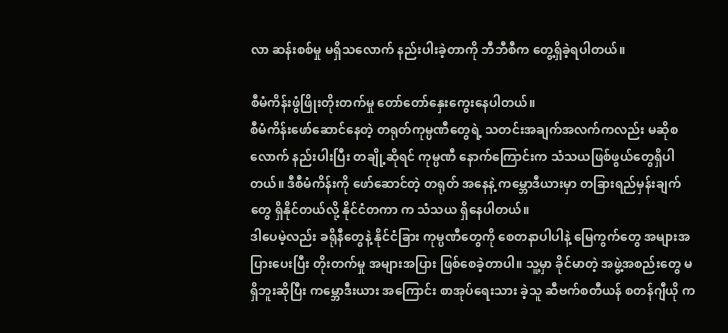လာ ဆန်းစစ်မှု မရှိသလောက် နည်းပါးခဲ့တာကို ဘီဘီစီက တွေ့ရှိခဲ့ရပါတယ်။

စီမံကိန်းဖွံဖြိုးတိုးတက်မှု တော်တော်နှေးကွေးနေပါတယ်။
စီမံကိန်းဖော်ဆောင်နေတဲ့ တရုတ်ကုမ္ပဏီတွေရဲ့ သတင်းအချက်အလက်ကလည်း မဆိုစလောက် နည်းပါးပြီး တချို့ဆိုရင် ကုမ္ပဏီ နောက်ကြောင်းက သံသယဖြစ်ဖွယ်တွေရှိပါတယ်။ ဒီစီမံကိန်းကို ဖော်ဆောင်တဲ့ တရုတ် အနေနဲ့ ကမ္ဘောဒီယားမှာ တခြားရည်မှန်းချက်တွေ ရှိနိုင်တယ်လို့ နိုင်ငံတကာ က သံသယ ရှိနေပါတယ်။
ဒါပေမဲ့လည်း ခရိုနီတွေနဲ့ နိုင်ငံခြား ကုမ္ပဏီတွေကို စေတနာပါပါနဲ့ မြေကွက်တွေ အများအပြားပေးပြီး တိုးတက်မှု အများအပြား ဖြစ်စေခဲ့တာပါ။ သူ့မှာ ခိုင်မာတဲ့ အဖွဲ့အစည်းတွေ မရှိဘူးဆိုပြီး ကမ္ဘောဒီးယား အကြောင်း စာအုပ်ရေးသား ခဲ့သူ ဆီဗက်စတီယန် စတန်ဂျီယို က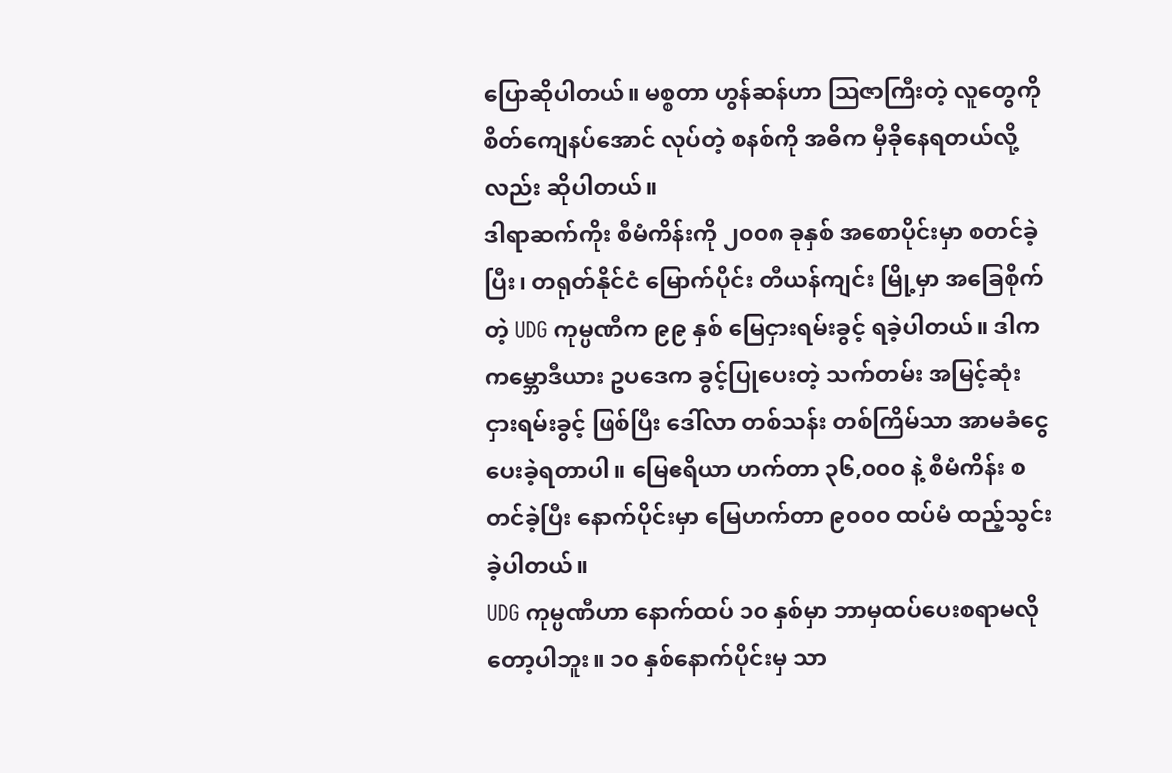ပြောဆိုပါတယ်။ မစ္စတာ ဟွန်ဆန်ဟာ သြဇာကြီးတဲ့ လူတွေကို စိတ်ကျေနပ်အောင် လုပ်တဲ့ စနစ်ကို အဓိက မှီခိုနေရတယ်လို့လည်း ဆိုပါတယ်။
ဒါရာဆက်ကိုး စီမံကိန်းကို ၂၀၀၈ ခုနှစ် အစောပိုင်းမှာ စတင်ခဲ့ပြီး၊ တရုတ်နိုင်ငံ မြောက်ပိုင်း တီယန်ကျင်း မြို့မှာ အခြေစိုက်တဲ့ UDG ကုမ္ပဏီက ၉၉ နှစ် မြေငှားရမ်းခွင့် ရခဲ့ပါတယ်။ ဒါက ကမ္ဘောဒီယား ဥပဒေက ခွင့်ပြုပေးတဲ့ သက်တမ်း အမြင့်ဆုံးငှားရမ်းခွင့် ဖြစ်ပြီး ဒေါ်လာ တစ်သန်း တစ်ကြိမ်သာ အာမခံငွေ ပေးခဲ့ရတာပါ။ မြေဧရိယာ ဟက်တာ ၃၆,၀၀၀ နဲ့ စီမံကိန်း စတင်ခဲ့ပြီး နောက်ပိုင်းမှာ မြေဟက်တာ ၉၀၀၀ ထပ်မံ ထည့်သွင်းခဲ့ပါတယ်။
UDG ကုမ္ပဏီဟာ နောက်ထပ် ၁၀ နှစ်မှာ ဘာမှထပ်ပေးစရာမလိုတော့ပါဘူး။ ၁၀ နှစ်နောက်ပိုင်းမှ သာ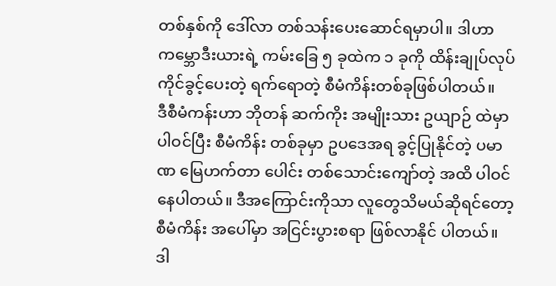တစ်နှစ်ကို ဒေါ်လာ တစ်သန်းပေးဆောင်ရမှာပါ။ ဒါဟာ ကမ္ဘောဒီးယားရဲ့ ကမ်းခြေ ၅ ခုထဲက ၁ ခုကို ထိန်းချုပ်လုပ်ကိုင်ခွင့်ပေးတဲ့ ရက်ရောတဲ့ စီမံကိန်းတစ်ခုဖြစ်ပါတယ်။
ဒီစီမံကန်းဟာ ဘိုတန် ဆက်ကိုး အမျိုးသား ဥယျာဉ် ထဲမှာပါဝင်ပြီး စီမံကိန်း တစ်ခုမှာ ဥပဒေအရ ခွင့်ပြုနိုင်တဲ့ ပမာဏ မြေဟက်တာ ပေါင်း တစ်သောင်းကျော်တဲ့ အထိ ပါဝင်နေပါတယ်။ ဒီအကြောင်းကိုသာ လူတွေသိမယ်ဆိုရင်တော့ စီမံကိန်း အပေါ်မှာ အငြင်းပွားစရာ ဖြစ်လာနိုင် ပါတယ်။
ဒါ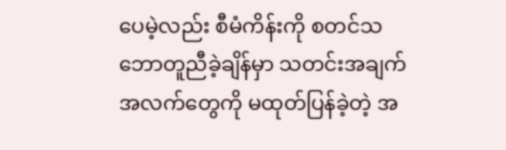ပေမဲ့လည်း စီမံကိန်းကို စတင်သဘောတူညီခဲ့ချိန်မှာ သတင်းအချက်အလက်တွေကို မထုတ်ပြန်ခဲ့တဲ့ အ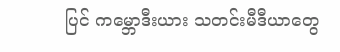ပြင် ကမ္ဘောဒီးယား သတင်းမီဒီယာတွေ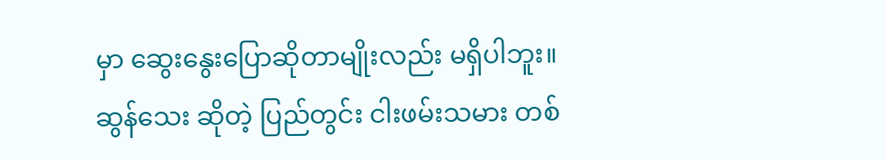မှာ ဆွေးနွေးပြောဆိုတာမျိုးလည်း မရှိပါဘူး။
ဆွန်သေး ဆိုတဲ့ ပြည်တွင်း ငါးဖမ်းသမား တစ်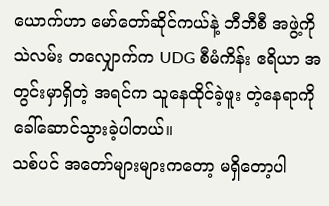ယောက်ဟာ မော်တော်ဆိုင်ကယ်နဲ့ ဘီဘီစီ အဖွဲ့ကို သဲလမ်း တလျှောက်က UDG စီမံကိန်း ဧရိယာ အတွင်းမှာရှိတဲ့ အရင်က သူနေထိုင်ခဲ့ဖူး တဲ့နေရာကို ခေါ်ဆောင်သွားခဲ့ပါတယ်။
သစ်ပင် အတော်များများကတော့ မရှိတော့ပါ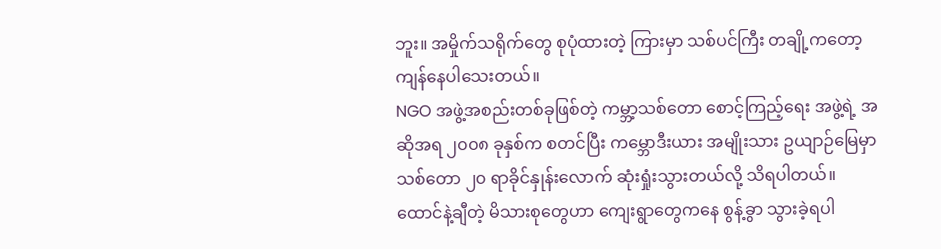ဘူး။ အမှိုက်သရိုက်တွေ စုပုံထားတဲ့ ကြားမှာ သစ်ပင်ကြီး တချို့ကတော့ ကျန်နေပါသေးတယ်။
NGO အဖွဲ့အစည်းတစ်ခုဖြစ်တဲ့ ကမ္ဘာ့သစ်တော စောင့်ကြည့်ရေး အဖွဲ့ရဲ့ အဆိုအရ ၂၀၀၈ ခုနှစ်က စတင်ပြီး ကမ္ဘောဒီးယား အမျိုးသား ဥယျာဉ်မြေမှာ သစ်တော ၂၀ ရာခိုင်နှုန်းလောက် ဆုံးရှုံးသွားတယ်လို့ သိရပါတယ်။
ထောင်နဲ့ချီတဲ့ မိသားစုတွေဟာ ကျေးရွာတွေကနေ စွန့်ခွာ သွားခဲ့ရပါ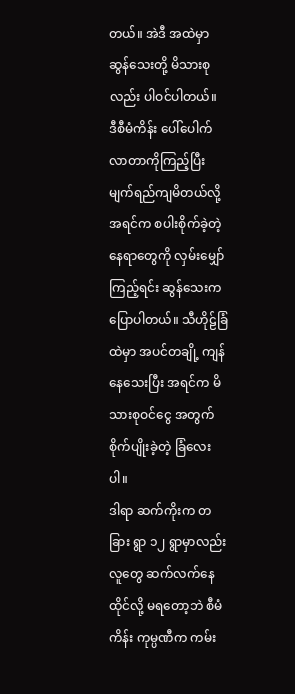တယ်။ အဲဒီ အထဲမှာ ဆွန်သေးတို့ မိသားစုလည်း ပါဝင်ပါတယ်။
ဒီစီမံကိန်း ပေါ်ပေါက်လာတာကိုကြည့်ပြီး မျက်ရည်ကျမိတယ်လို့ အရင်က စပါးစိုက်ခဲ့တဲ့ နေရာတွေကို လှမ်းမျှော်ကြည့်ရင်း ဆွန်သေးက ပြောပါတယ်။ သီဟိုဠ်ခြံထဲမှာ အပင်တချို့ ကျန်နေသေးပြီး အရင်က မိသားစုဝင်ငွေ အတွက် စိုက်ပျိုးခဲ့တဲ့ ခြံလေးပါ။
ဒါရာ ဆက်ကိုးက တခြား ရွာ ၁၂ ရွာမှာလည်း လူတွေ ဆက်လက်နေထိုင်လို့ မရတော့ဘဲ စီမံကိန်း ကုမ္ပဏီက ကမ်း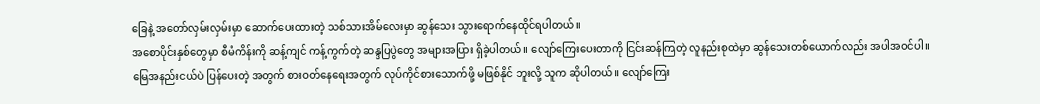ခြေနဲ့ အတော်လှမ်းလှမ်းမှာ ဆောက်ပေးထားတဲ့ သစ်သားအိမ်လေးမှာ ဆွန်သေး သွားရောက်နေထိုင်ရပါတယ်။
အစောပိုင်းနှစ်တွေမှာ စီမံကိန်းကို ဆန့်ကျင် ကန့်ကွက်တဲ့ ဆန္ဒပြပွဲတွေ အများအပြား ရှိခဲ့ပါတယ်။ လျော်ကြေးပေးတာကို ငြင်းဆန်ကြတဲ့ လူနည်းစုထဲမှာ ဆွန်သေးတစ်ယောက်လည်း အပါအဝင်ပါ။
မြေအနည်းငယ်ပဲ ပြန်ပေးတဲ့ အတွက် စားဝတ်နေရေးအတွက် လုပ်ကိုင်စားသောက်ဖို့ မဖြစ်နိုင် ဘူးလို့ သူက ဆိုပါတယ်။ လျော်ကြေး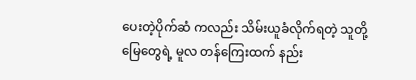ပေးတဲ့ပိုက်ဆံ ကလည်း သိမ်းယူခံလိုက်ရတဲ့ သူတို့မြေတွေရဲ့ မူလ တန်ကြေးထက် နည်း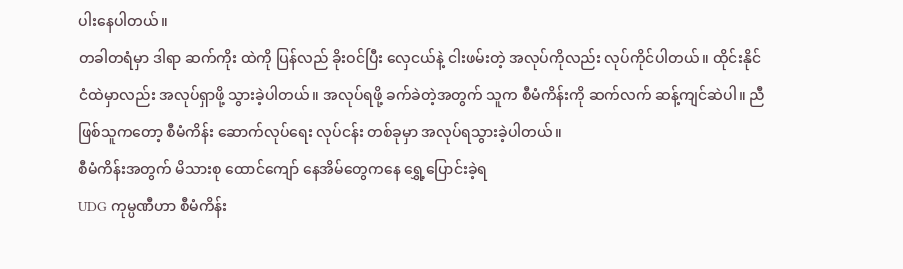ပါးနေပါတယ်။
တခါတရံမှာ ဒါရာ ဆက်ကိုး ထဲကို ပြန်လည် ခိုးဝင်ပြီး လှေငယ်နဲ့ ငါးဖမ်းတဲ့ အလုပ်ကိုလည်း လုပ်ကိုင်ပါတယ်။ ထိုင်းနိုင်ငံထဲမှာလည်း အလုပ်ရှာဖို့ သွားခဲ့ပါတယ်။ အလုပ်ရဖို့ ခက်ခဲတဲ့အတွက် သူက စီမံကိန်းကို ဆက်လက် ဆန့်ကျင်ဆဲပါ။ ညီဖြစ်သူကတော့ စီမံကိန်း ဆောက်လုပ်ရေး လုပ်ငန်း တစ်ခုမှာ အလုပ်ရသွားခဲ့ပါတယ်။
စီမံကိန်းအတွက် မိသားစု ထောင်ကျော် နေအိမ်တွေကနေ ရွှေ့ပြောင်းခဲ့ရ
UDG ကုမ္ပဏီဟာ စီမံကိန်း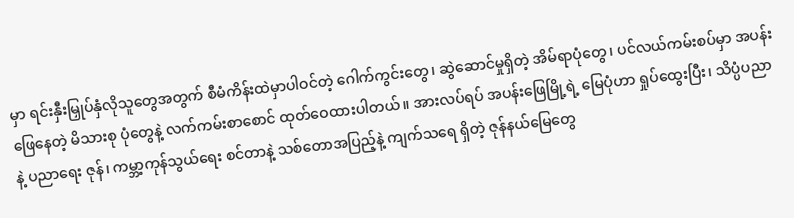မှာ ရင်းနှီးမြှုပ်နှံလိုသူတွေအတွက် စီမံကိန်းထဲမှာပါဝင်တဲ့ ဂေါက်ကွင်းတွေ၊ ဆွဲဆောင်မှုရှိတဲ့ အိမ်ရာပုံတွေ၊ ပင်လယ်ကမ်းစပ်မှာ အပန်းဖြေနေတဲ့ မိသားစု ပုံတွေနဲ့ လက်ကမ်းစာစောင် ထုတ်ဝေထားပါတယ်။ အားလပ်ရပ် အပန်းဖြေမြို့ရဲ့ မြေပုံဟာ ရှုပ်ထွေးပြီး၊ သိပ္ပံပညာနဲ့ ပညာရေး ဇုန်၊ ကမ္ဘာ့ကုန်သွယ်ရေး စင်တာနဲ့ သစ်တောအပြည့်နဲ့ ကျက်သရေ ရှိတဲ့ ဇုန်နယ်မြေတွေ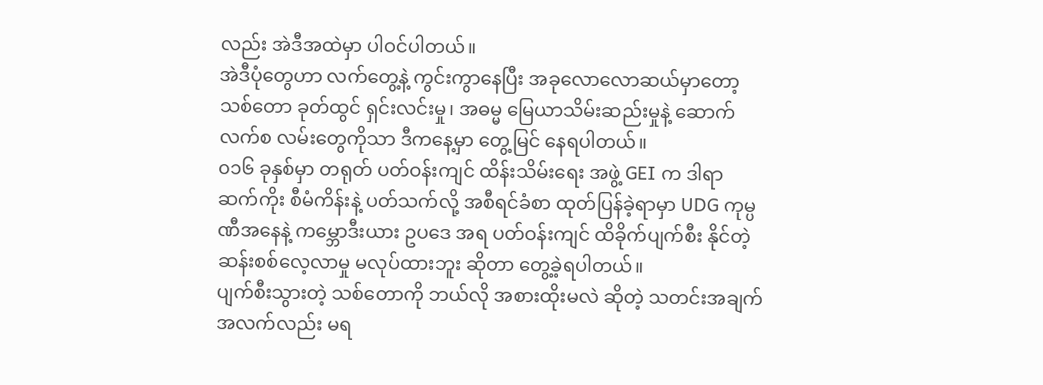လည်း အဲဒီအထဲမှာ ပါဝင်ပါတယ်။
အဲဒီပုံတွေဟာ လက်တွေ့နဲ့ ကွင်းကွာနေပြီး အခုလောလောဆယ်မှာတော့ သစ်တော ခုတ်ထွင် ရှင်းလင်းမှု၊ အဓမ္မ မြေယာသိမ်းဆည်းမှုနဲ့ ဆောက်လက်စ လမ်းတွေကိုသာ ဒီကနေ့မှာ တွေ့မြင် နေရပါတယ်။
၀၁၆ ခုနှစ်မှာ တရုတ် ပတ်ဝန်းကျင် ထိန်းသိမ်းရေး အဖွဲ့ GEI က ဒါရာ ဆက်ကိုး စီမံကိန်းနဲ့ ပတ်သက်လို့ အစီရင်ခံစာ ထုတ်ပြန်ခဲ့ရာမှာ UDG ကုမ္ပဏီအနေနဲ့ ကမ္ဘောဒီးယား ဥပဒေ အရ ပတ်ဝန်းကျင် ထိခိုက်ပျက်စီး နိုင်တဲ့ ဆန်းစစ်လေ့လာမှု မလုပ်ထားဘူး ဆိုတာ တွေ့ခဲ့ရပါတယ်။
ပျက်စီးသွားတဲ့ သစ်တောကို ဘယ်လို အစားထိုးမလဲ ဆိုတဲ့ သတင်းအချက်အလက်လည်း မရ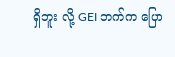ရှိဘူး လို့ GEI ဘက်က ပြော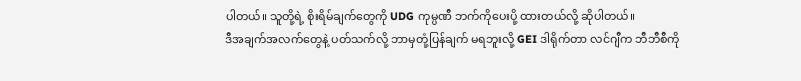ပါတယ်။ သူတို့ရဲ့ စိုးရိမ်ချက်တွေကို UDG ကုမ္ပဏီ ဘက်ကိုပေးပို့ ထားတယ်လို့ ဆိုပါတယ်။
ဒီအချက်အလက်တွေနဲ့ ပတ်သက်လို့ ဘာမှတုံ့ပြန်ချက် မရဘူးလို့ GEI ဒါရိုက်တာ လင်ဂျီက ဘီဘီစီကို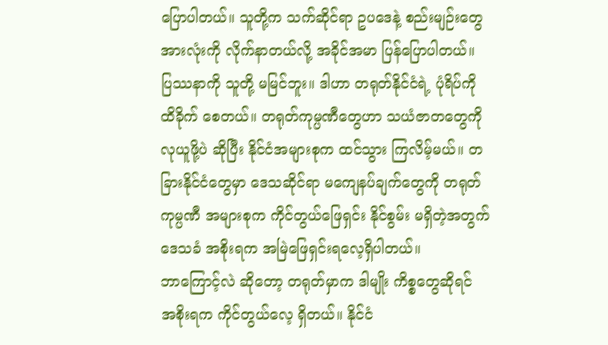ပြောပါတယ်။ သူတို့က သက်ဆိုင်ရာ ဥပဒေနဲ့ စည်းမျဉ်းတွေ အားလုံးကို လိုက်နာတယ်လို့ အခိုင်အမာ ပြန်ပြောပါတယ်။
ပြဿနာကို သူတို့ မမြင်ဘူး။ ဒါဟာ တရုတ်နိုင်ငံရဲ့ ပုံရိပ်ကို ထိခိုက် စေတယ်။ တရုတ်ကုမ္ပဏီတွေဟာ သယံဇာတတွေကို လုယူဖို့ပဲ ဆိုပြီး နိုင်ငံအများစုက ထင်သွား ကြလိမ့်မယ်။ တခြားနိုင်ငံတွေမှာ ဒေသဆိုင်ရာ မကျေနပ်ချက်တွေကို တရုတ်ကုမ္ပဏီ အများစုက ကိုင်တွယ်ဖြေရှင်း နိုင်စွမ်း မရှိတဲ့အတွက် ဒေသခံ အစိုးရက အမြဲဖြေရှင်းရလေ့ရှိပါတယ်။
ဘာကြောင့်လဲ ဆိုတော့ တရုတ်မှာက ဒါမျိုး ကိစ္စတွေဆိုရင် အစိုးရက ကိုင်တွယ်လေ့ ရှိတယ်။ နိုင်ငံ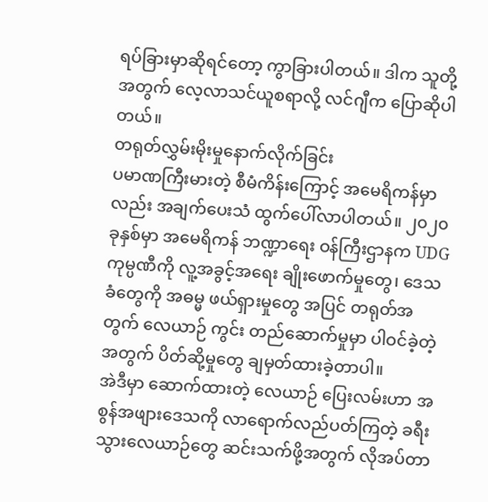ရပ်ခြားမှာဆိုရင်တော့ ကွာခြားပါတယ်။ ဒါက သူတို့အတွက် လေ့လာသင်ယူစရာလို့ လင်ဂျီက ပြောဆိုပါတယ်။
တရုတ်လွှမ်းမိုးမှုနောက်လိုက်ခြင်း
ပမာဏကြီးမားတဲ့ စီမံကိန်းကြောင့် အမေရိကန်မှာလည်း အချက်ပေးသံ ထွက်ပေါ်လာပါတယ်။ ၂၀၂၀ ခုနှစ်မှာ အမေရိကန် ဘဏ္ဍာရေး ဝန်ကြီးဌာနက UDG ကုမ္ပဏီကို လူ့အခွင့်အရေး ချိုးဖောက်မှုတွေ၊ ဒေသခံတွေကို အဓမ္မ ဖယ်ရှားမှုတွေ အပြင် တရုတ်အတွက် လေယာဉ် ကွင်း တည်ဆောက်မှုမှာ ပါဝင်ခဲ့တဲ့ အတွက် ပိတ်ဆို့မှုတွေ ချမှတ်ထားခဲ့တာပါ။
အဲဒီမှာ ဆောက်ထားတဲ့ လေယာဉ် ပြေးလမ်းဟာ အစွန်အဖျားဒေသကို လာရောက်လည်ပတ်ကြတဲ့ ခရီးသွားလေယာဉ်တွေ ဆင်းသက်ဖို့အတွက် လိုအပ်တာ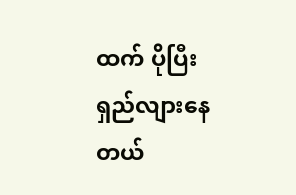ထက် ပိုပြီး ရှည်လျားနေတယ်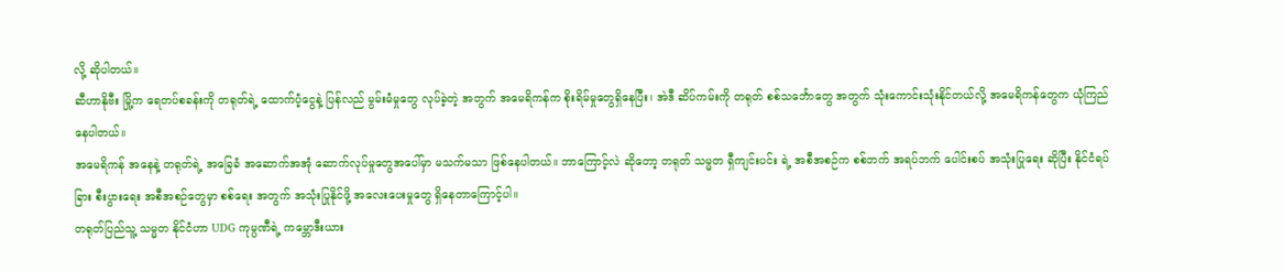လို့ ဆိုပါတယ်။
ဆီဟာနိုဗီး မြို့က ရေတပ်စခန်းကို တရုတ်ရဲ့ ထောက်ပံ့ငွေနဲ့ ပြန်လည် မွမ်းမံမှုတွေ လုပ်ခဲ့တဲ့ အတွက် အမေရိကန်က စိုးရိမ်မှုတွေရှိနေပြီး၊ အဲဒီ ဆိပ်ကမ်းကို တရုတ် စစ်သင်္ဘောတွေ အတွက် သုံးကောင်းသုံးနိုင်တယ်လို့ အမေရိကန်တွေက ယုံကြည်နေပါတယ်။
အမေရိကန် အနေနဲ့ တရုတ်ရဲ့ အခြေခံ အဆောက်အအုံ ဆောက်လုပ်မှုတွေအပေါ်မှာ မသက်မသာ ဖြစ်နေပါတယ်။ ဘာကြောင့်လဲ ဆိုတော့ တရုတ် သမ္မတ ရှီကျင်းပင်း ရဲ့ အစီအစဉ်က စစ်ဘက် အရပ်ဘက် ပေါင်းစပ် အသုံးပြုရေး ဆိုပြီး နိုင်ငံရပ်ခြား စီးပွားရေး အစီအစဉ်တွေမှာ စစ်ရေး အတွက် အသုံးပြုနိုင်ဖို့ အလေးပေးမှုတွေ ရှိနေတာကြောင့်ပါ။
တရုတ်ပြည်သူ့ သမ္မတ နိုင်ငံဟာ UDG ကုမ္ပဏီရဲ့ ကမ္ဘောဒီးယား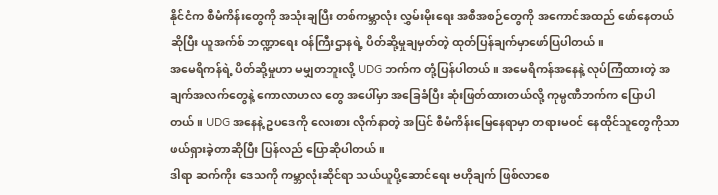နိုင်ငံက စီမံကိန်းတွေကို အသုံးချပြီး တစ်ကမ္ဘာလုံး လွှမ်းမိုးရေး အစီအစဉ်တွေကို အကောင်အထည် ဖော်နေတယ်ဆိုပြီး ယူအက်စ် ဘဏ္ဍာရေး ဝန်ကြီးဌာနရဲ့ ပိတ်ဆို့မှုချမှတ်တဲ့ ထုတ်ပြန်ချက်မှာဖော်ပြပါတယ်။
အမေရိကန်ရဲ့ ပိတ်ဆို့မှုဟာ မမျှတဘူးလို့ UDG ဘက်က တုံ့ပြန်ပါတယ်။ အမေရိကန်အနေနဲ့ လုပ်ကြံထားတဲ့ အချက်အလက်တွေနဲ့ ကောလာဟလ တွေ အပေါ်မှာ အခြေခံပြီး ဆုံးဖြတ်ထားတယ်လို့ ကုမ္ပဏီဘက်က ပြောပါတယ်။ UDG အနေနဲ့ ဥပဒေကို လေးစား လိုက်နာတဲ့ အပြင် စီမံကိန်းမြေနေရာမှာ တရားမဝင် နေထိုင်သူတွေကိုသာ ဖယ်ရှားခဲ့တာဆိုပြီး ပြန်လည် ပြောဆိုပါတယ်။
ဒါရာ ဆက်ကိုး ဒေသကို ကမ္ဘာလုံးဆိုင်ရာ သယ်ယူပို့ဆောင်ရေး ဗဟိုချက် ဖြစ်လာစေ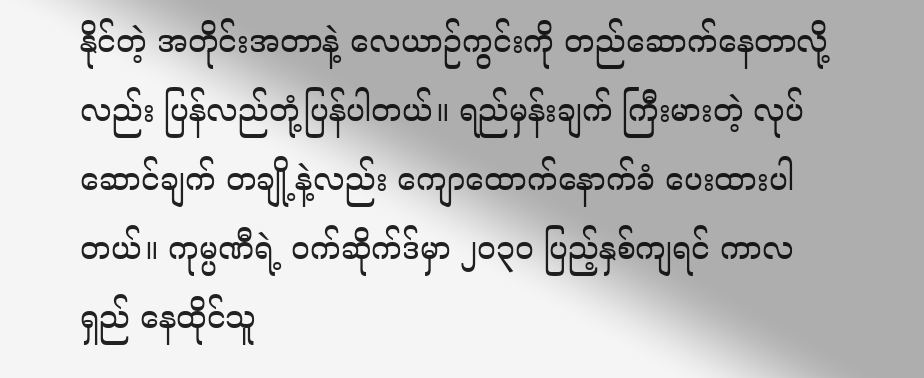နိုင်တဲ့ အတိုင်းအတာနဲ့ လေယာဉ်ကွင်းကို တည်ဆောက်နေတာလို့လည်း ပြန်လည်တုံ့ပြန်ပါတယ်။ ရည်မှန်းချက် ကြီးမားတဲ့ လုပ်ဆောင်ချက် တချို့နဲ့လည်း ကျောထောက်နောက်ခံ ပေးထားပါတယ်။ ကုမ္ပဏီရဲ့ ဝက်ဆိုက်ဒ်မှာ ၂၀၃၀ ပြည့်နှစ်ကျရင် ကာလရှည် နေထိုင်သူ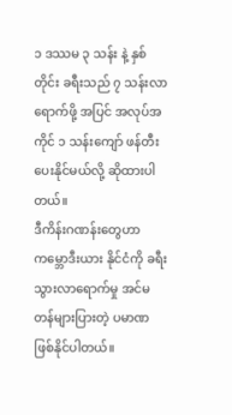၁ ဒဿမ ၃ သန်း နဲ့ နှစ်တိုင်း ခရီးသည် ၇ သန်းလာရောက်ဖို့ အပြင် အလုပ်အကိုင် ၁ သန်းကျော် ဖန်တီး ပေးနိုင်မယ်လို့ ဆိုထားပါတယ်။
ဒီကိန်းဂဏန်းတွေဟာ ကမ္ဘောဒီးယား နိုင်ငံကို ခရီးသွားလာရောက်မှု အင်မတန်များပြားတဲ့ ပမာဏ ဖြစ်နိုင်ပါတယ်။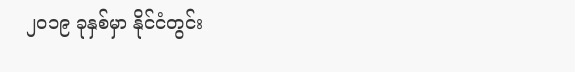၂၀၁၉ ခုနှစ်မှာ နိုင်ငံတွင်း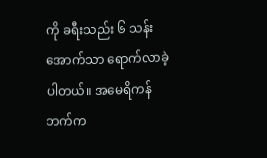ကို ခရီးသည်း ၆ သန်း အောက်သာ ရောက်လာခဲ့ပါတယ်။ အမေရိကန်ဘက်က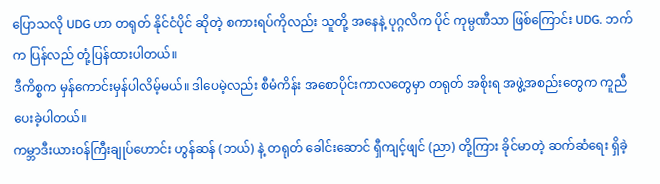ပြောသလို UDG ဟာ တရုတ် နိုင်ငံပိုင် ဆိုတဲ့ စကားရပ်ကိုလည်း သူတို့ အနေနဲ့ ပုဂ္ဂလိက ပိုင် ကုမ္ပဏီသာ ဖြစ်ကြောင်း UDG. ဘက်က ပြန်လည် တုံ့ပြန်ထားပါတယ်။
ဒီကိစ္စက မှန်ကောင်းမှန်ပါလိမ့်မယ်။ ဒါပေမဲ့လည်း စီမံကိန်း အစောပိုင်းကာလတွေမှာ တရုတ် အစိုးရ အဖွဲ့အစည်းတွေက ကူညီပေးခဲ့ပါတယ်။
ကမ္ဘာဒီးယားဝန်ကြီးချုပ်ဟောင်း ဟွန်ဆန် (ဘယ်) နဲ့ တရုတ် ခေါင်းဆောင် ရှီကျင့်ဖျင် (ညာ) တို့ကြား ခိုင်မာတဲ့ ဆက်ဆံရေး ရှိခဲ့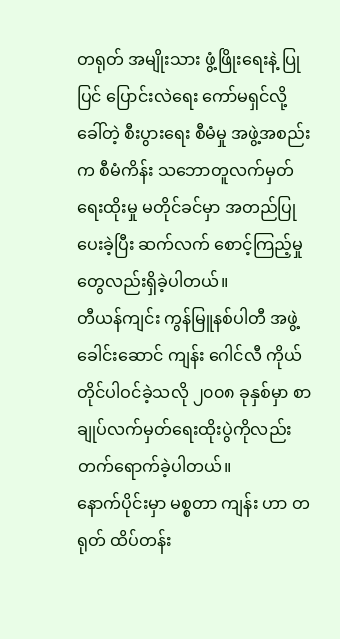တရုတ် အမျိုးသား ဖွံ့ဖြိုးရေးနဲ့ ပြုပြင် ပြောင်းလဲရေး ကော်မရှင်လို့ ခေါ်တဲ့ စီးပွားရေး စီမံမှု အဖွဲ့အစည်းက စီမံကိန်း သဘောတူလက်မှတ် ရေးထိုးမှု မတိုင်ခင်မှာ အတည်ပြုပေးခဲ့ပြီး ဆက်လက် စောင့်ကြည့်မှုတွေလည်းရှိခဲ့ပါတယ်။
တီယန်ကျင်း ကွန်မြူနစ်ပါတီ အဖွဲ့ခေါင်းဆောင် ကျန်း ဂေါင်လီ ကိုယ်တိုင်ပါဝင်ခဲ့သလို ၂၀၀၈ ခုနှစ်မှာ စာချုပ်လက်မှတ်ရေးထိုးပွဲကိုလည်း တက်ရောက်ခဲ့ပါတယ်။
နောက်ပိုင်းမှာ မစ္စတာ ကျန်း ဟာ တရုတ် ထိပ်တန်း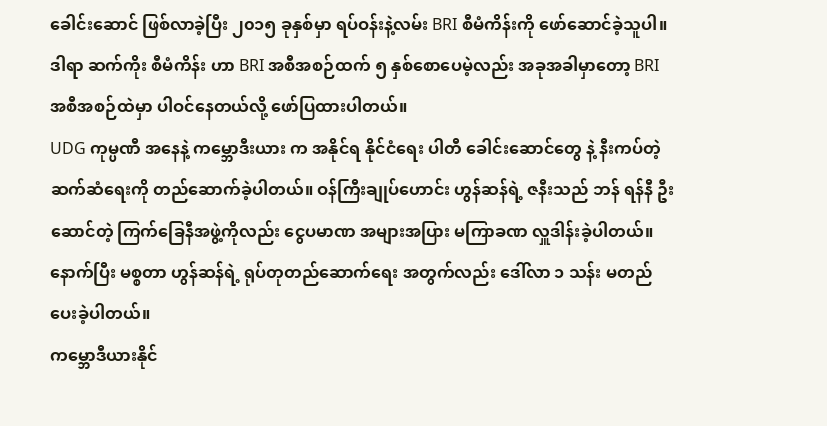ခေါင်းဆောင် ဖြစ်လာခဲ့ပြီး ၂၀၁၅ ခုနှစ်မှာ ရပ်ဝန်းနဲ့လမ်း BRI စီမံကိန်းကို ဖော်ဆောင်ခဲ့သူပါ။ ဒါရာ ဆက်ကိုး စီမံကိန်း ဟာ BRI အစီအစဉ်ထက် ၅ နှစ်စောပေမဲ့လည်း အခုအခါမှာတော့ BRI အစီအစဉ်ထဲမှာ ပါဝင်နေတယ်လို့ ဖော်ပြထားပါတယ်။
UDG ကုမ္ပဏီ အနေနဲ့ ကမ္ဘောဒီးယား က အနိုင်ရ နိုင်ငံရေး ပါတီ ခေါင်းဆောင်တွေ နဲ့ နီးကပ်တဲ့ ဆက်ဆံရေးကို တည်ဆောက်ခဲ့ပါတယ်။ ဝန်ကြီးချုပ်ဟောင်း ဟွန်ဆန်ရဲ့ ဇနီးသည် ဘန် ရန်နီ ဦးဆောင်တဲ့ ကြက်ခြေနီအဖွဲ့ကိုလည်း ငွေပမာဏ အများအပြား မကြာခဏ လှူဒါန်းခဲ့ပါတယ်။ နောက်ပြီး မစ္စတာ ဟွန်ဆန်ရဲ့ ရုပ်တုတည်ဆောက်ရေး အတွက်လည်း ဒေါ်လာ ၁ သန်း မတည် ပေးခဲ့ပါတယ်။
ကမ္ဘောဒီယားနိုင်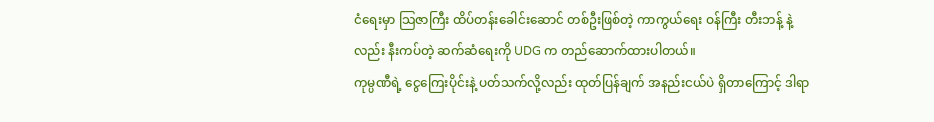ငံရေးမှာ သြဇာကြီး ထိပ်တန်းခေါင်းဆောင် တစ်ဦးဖြစ်တဲ့ ကာကွယ်ရေး ဝန်ကြီး တီးဘန့် နဲ့လည်း နီးကပ်တဲ့ ဆက်ဆံရေးကို UDG က တည်ဆောက်ထားပါတယ်။
ကုမ္ပဏီရဲ့ ငွေကြေးပိုင်းနဲ့ ပတ်သက်လို့လည်း ထုတ်ပြန်ချက် အနည်းငယ်ပဲ ရှိတာကြောင့် ဒါရာ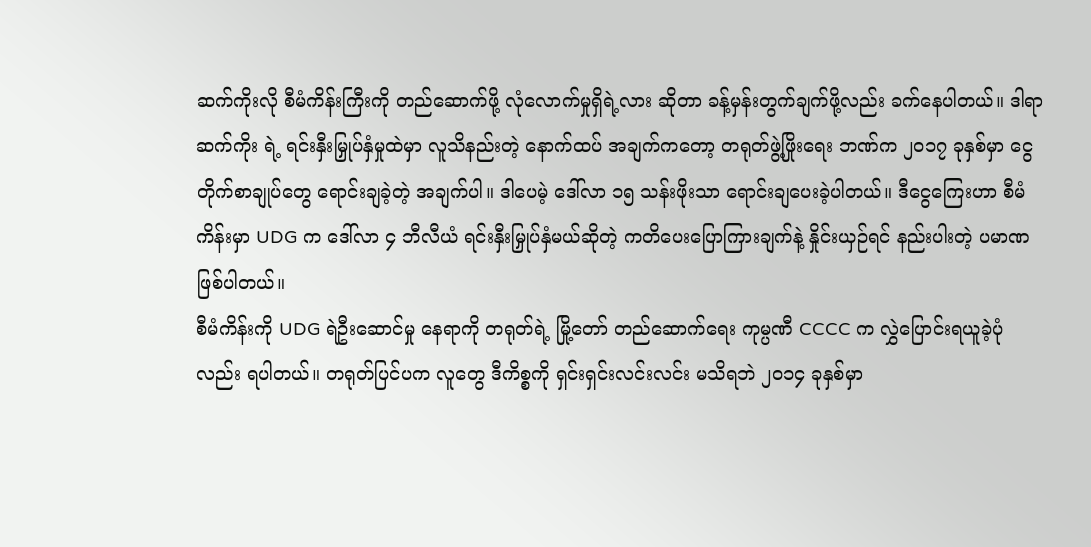ဆက်ကိုးလို စီမံကိန်းကြီးကို တည်ဆောက်ဖို့ လုံလောက်မှုရှိရဲ့လား ဆိုတာ ခန့်မှန်းတွက်ချက်ဖို့လည်း ခက်နေပါတယ်။ ဒါရာ ဆက်ကိုး ရဲ့ ရင်းနှီးမြှုပ်နှံမှုထဲမှာ လူသိနည်းတဲ့ နောက်ထပ် အချက်ကတော့ တရုတ်ဖွဲ့ဖြိုးရေး ဘဏ်က ၂၀၁၇ ခုနှစ်မှာ ငွေတိုက်စာချုပ်တွေ ရောင်းချခဲ့တဲ့ အချက်ပါ။ ဒါပေမဲ့ ဒေါ်လာ ၁၅ သန်းဖိုးသာ ရောင်းချပေးခဲ့ပါတယ်။ ဒီငွေကြေးဟာ စီမံကိန်းမှာ UDG က ဒေါ်လာ ၄ ဘီလီယံ ရင်းနှီးမြှုပ်နှံမယ်ဆိုတဲ့ ကတိပေးပြောကြားချက်နဲ့ နှိုင်းယှဉ်ရင် နည်းပါးတဲ့ ပမာဏ ဖြစ်ပါတယ်။
စီမံကိန်းကို UDG ရဲဦးဆောင်မှု နေရာကို တရုတ်ရဲ့ မြို့တော် တည်ဆောက်ရေး ကုမ္ပဏီ CCCC က လွှဲပြောင်းရယူခဲ့ပုံလည်း ရပါတယ်။ တရုတ်ပြင်ပက လူတွေ ဒီကိစ္စကို ရှင်းရှင်းလင်းလင်း မသိရဘဲ ၂၀၁၄ ခုနှစ်မှာ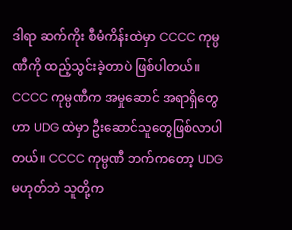ဒါရာ ဆက်ကိုး စီမံကိန်းထဲမှာ CCCC ကုမ္ပဏီကို ထည့်သွင်းခဲ့တာပဲ ဖြစ်ပါတယ်။
CCCC ကုမ္ပဏီက အမှုဆောင် အရာရှိတွေဟာ UDG ထဲမှာ ဦးဆောင်သူတွေဖြစ်လာပါတယ်။ CCCC ကုမ္ပဏီ ဘက်ကတော့ UDG မဟုတ်ဘဲ သူတို့က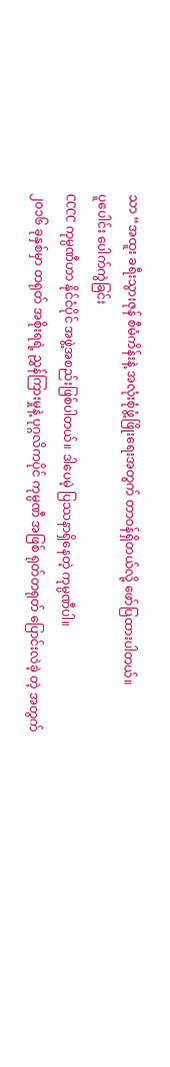သာ “အထူး ခရီးသွားဇုန် စီမံကိန်းနဲ့ အလုံးစုံဖွံ့ဖြိုးရေးအတွက် တာဝန်ရှိတယ်လို့ ဖော်ပြထားပါတယ်။
ပူပေါင်း ပေါက်ကွဲခြင်း
CCCC ကုမ္ပဏီဟာ နိုင်ငံပိုင် အဖွဲ့အစည်းဖြစ်ပါတယ်။ ဒါပေမဲ့ ပြဿနာရှိနေတဲ့ ကုမ္ပဏီပါ။
၂၀၁၆ ခုနှစ်မှာ တရုတ် အစိုးရရဲ့ ညွှန်ကြားမှုနဲ့ ပုဂ္ဂလိကပိုင် ကုမ္ပဏီ အဖြစ် ရုတ်တရုတ် ပြောင်းလဲခဲ့ တဲ့ အတွက်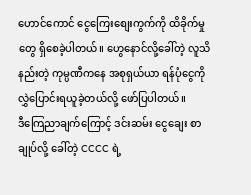ဟောင်ကောင် ငွေကြေးစျေးကွက်ကို ထိခိုက်မှုတွေ ရှိစေခဲ့ပါတယ်။ ဟွေနောင်လို့ခေါ်တဲ့ လူသိနည်းတဲ့ ကုမ္ပဏီကနေ အစုရှယ်ယာ ရန်ပုံငွေကို လွှဲပြောင်းရယူခဲ့တယ်လို့ ဖော်ပြပါတယ်။
ဒီကြေညာချက်ကြောင့် ဒင်းဆမ်း ငွေချေး စာချုပ်လို့ ခေါ်တဲ့ CCCC ရဲ့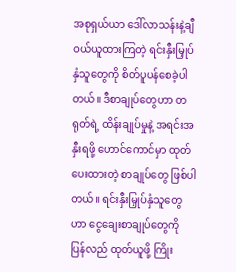အစုရှယ်ယာ ဒေါ်လာသန်းနဲ့ချီ ဝယ်ယူထားကြတဲ့ ရင်းနှီးမြှုပ်နှံသူတွေကို စိတ်ပူပန်စေခဲ့ပါတယ်။ ဒီစာချုပ်တွေဟာ တရုတ်ရဲ့ ထိန်းချုပ်မှုနဲ့ အရင်းအနှီးရဖို့ ဟောင်ကောင်မှာ ထုတ်ပေးထားတဲ့ စာချုပ်တွေ ဖြစ်ပါတယ်။ ရင်းနှီးမြှုပ်နှံသူတွေဟာ ငွေချေးစာချုပ်တွေကို ပြန်လည် ထုတ်ယူဖို့ ကြိုး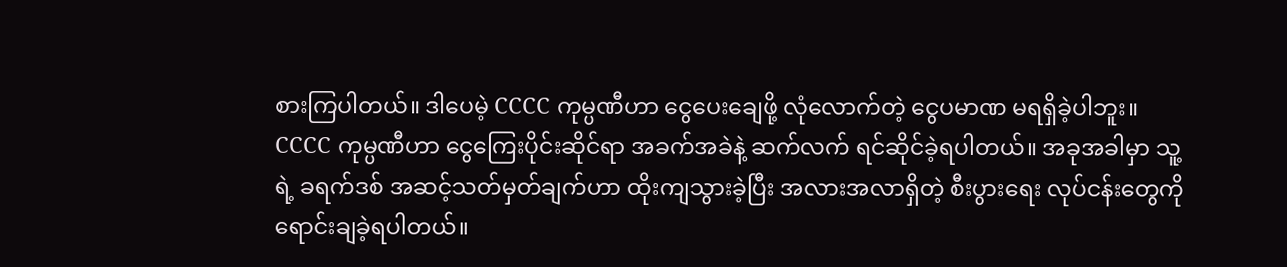စားကြပါတယ်။ ဒါပေမဲ့ CCCC ကုမ္ပဏီဟာ ငွေပေးချေဖို့ လုံလောက်တဲ့ ငွေပမာဏ မရရှိခဲ့ပါဘူး။
CCCC ကုမ္ပဏီဟာ ငွေကြေးပိုင်းဆိုင်ရာ အခက်အခဲနဲ့ ဆက်လက် ရင်ဆိုင်ခဲ့ရပါတယ်။ အခုအခါမှာ သူ့ရဲ့ ခရက်ဒစ် အဆင့်သတ်မှတ်ချက်ဟာ ထိုးကျသွားခဲ့ပြီး အလားအလာရှိတဲ့ စီးပွားရေး လုပ်ငန်းတွေကို ရောင်းချခဲ့ရပါတယ်။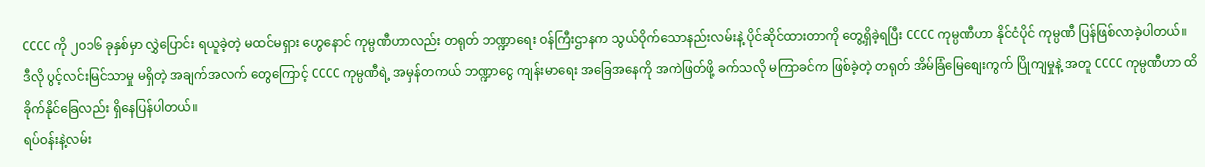CCCC ကို ၂၀၁၆ ခုနှစ်မှာ လွှဲပြောင်း ရယူခဲ့တဲ့ မထင်မရှား ဟွေနောင် ကုမ္ပဏီဟာလည်း တရုတ် ဘဏ္ဍာရေး ဝန်ကြီးဌာနက သွယ်ဝိုက်သောနည်းလမ်းနဲ့ ပိုင်ဆိုင်ထားတာကို တွေ့ရှိခဲ့ရပြီး CCCC ကုမ္ပဏီဟာ နိုင်ငံပိုင် ကုမ္ပဏီ ပြန်ဖြစ်လာခဲ့ပါတယ်။
ဒီလို ပွင့်လင်းမြင်သာမှု မရှိတဲ့ အချက်အလက် တွေကြောင့် CCCC ကုမ္ပဏီရဲ့ အမှန်တကယ် ဘဏ္ဍာငွေ ကျန်းမာရေး အခြေအနေကို အကဲဖြတ်ဖို့ ခက်သလို မကြာခင်က ဖြစ်ခဲ့တဲ့ တရုတ် အိမ်ခြံမြေစျေးကွက် ပြိုကျမှုနဲ့ အတူ CCCC ကုမ္ပဏီဟာ ထိခိုက်နိုင်ခြေလည်း ရှိနေပြန်ပါတယ်။
ရပ်ဝန်းနဲ့လမ်း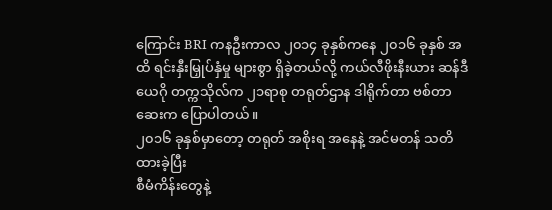ကြောင်း BRI ကနဦးကာလ ၂၀၁၄ ခုနှစ်ကနေ ၂၀၁၆ ခုနှစ် အထိ ရင်းနှီးမြှုပ်နှံမှု များစွာ ရှိခဲ့တယ်လို့ ကယ်လီဖိုးနီးယား ဆန်ဒီယေဂို တက္ကသိုလ်က ၂၁ရာစု တရုတ်ဌာန ဒါရိုက်တာ ဗစ်တာ ဆေးက ပြောပါတယ်။
၂၀၁၆ ခုနှစ်မှာတော့ တရုတ် အစိုးရ အနေနဲ့ အင်မတန် သတိထားခဲ့ပြီး
စီမံကိန်းတွေနဲ့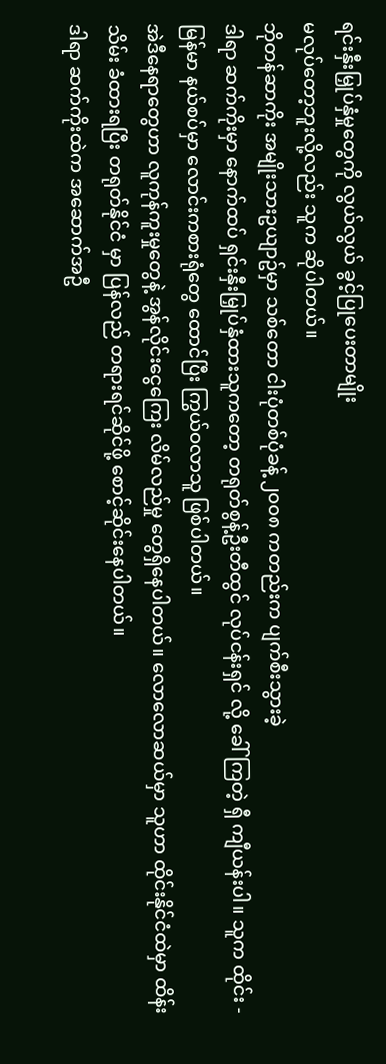ရင်းနှီးမြှုပ်နှံမှုတွေကို လွယ်လွယ် ခွင့်ပြုပေးတာမျိုး
မလုပ်တော့ဘူးလို့လည်း သူက ဆိုပါတယ်။
ဘိုတန်ဆာကိုး အမျိုးသားဥယျာဥ်မှာ သစ်တော ငါးပုံတစ်ပုံခန့် ၂၀၀၈ ကတည်းက ပျက်စီးသွားခဲ့
ဒါရာ ဆက်ကိုးမှာ နောက်ထပ် ရှင်းနှီးမြှုပ်နှံထားသူကတော့ တရုတ်စွန့်ဦးတီထွင် လုပ်ငန်းရှင် လို့ ခေါ်ကြတဲ့ ရှီ ကျီယန်းပါ။ သူက ထိုင်း - မြန်မာ နယ်စပ်မှာ လောင်းကစားရုံတွေ ထောင်ပြီး ကြွယ်ဝလာသူ ဖြစ်ပါတယ်။
အဲဒီနေရာတွေဟာ လူကုန်ကူးမှုတွေနဲ့ အွန်လိုင်းငွေကြေး လိမ်လည်မှု တွေရှိနေပါတယ်။ လောလောဆယ်မှာ သူဟာ ထိုင်းနိုင်ငံထဲမှာ ထိန်းသိမ်း ခံထားရပြီး တရုတ်နိုင်ငံ မှာ ပြန်လည် တရားရင်ဆိုင်ဖို့ စောင့်ဆိုင်းနေပါတယ်။
ဒါရာ ဆက်ကိုးထဲက အဆောက်အဦ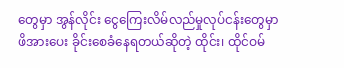တွေမှာ အွန်လိုင်း ငွေကြေးလိမ်လည်မှုလုပ်ငန်းတွေမှာ ဖိအားပေး ခိုင်းစေခံနေရတယ်ဆိုတဲ့ ထိုင်း၊ ထိုင်ဝမ်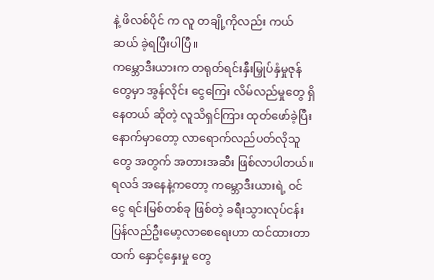နဲ့ ဖိလစ်ပိုင် က လူ တချို့ကိုလည်း ကယ်ဆယ် ခဲ့ရပြီးပါပြီ။
ကမ္ဘောဒီးယားက တရုတ်ရင်းနှီးမြှုပ်နှံမှုဇုန်တွေမှာ အွန်လိုင်း ငွေကြေး လိမ်လည်မှုတွေ ရှိနေတယ် ဆိုတဲ့ လူသိရှင်ကြား ထုတ်ဖော်ခဲ့ပြီးနောက်မှာတော့ လာရောက်လည်ပတ်လိုသူတွေ အတွက် အတားအဆီး ဖြစ်လာပါတယ်။
ရလဒ် အနေနဲ့ကတော့ ကမ္ဘောဒီးယားရဲ့ ဝင်ငွေ ရင်းမြစ်တစ်ခု ဖြစ်တဲ့ ခရီးသွားလုပ်ငန်း ပြန်လည်ဦးမော့လာစေရေးဟာ ထင်ထားတာထက် နှောင့်နှေးမှု တွေ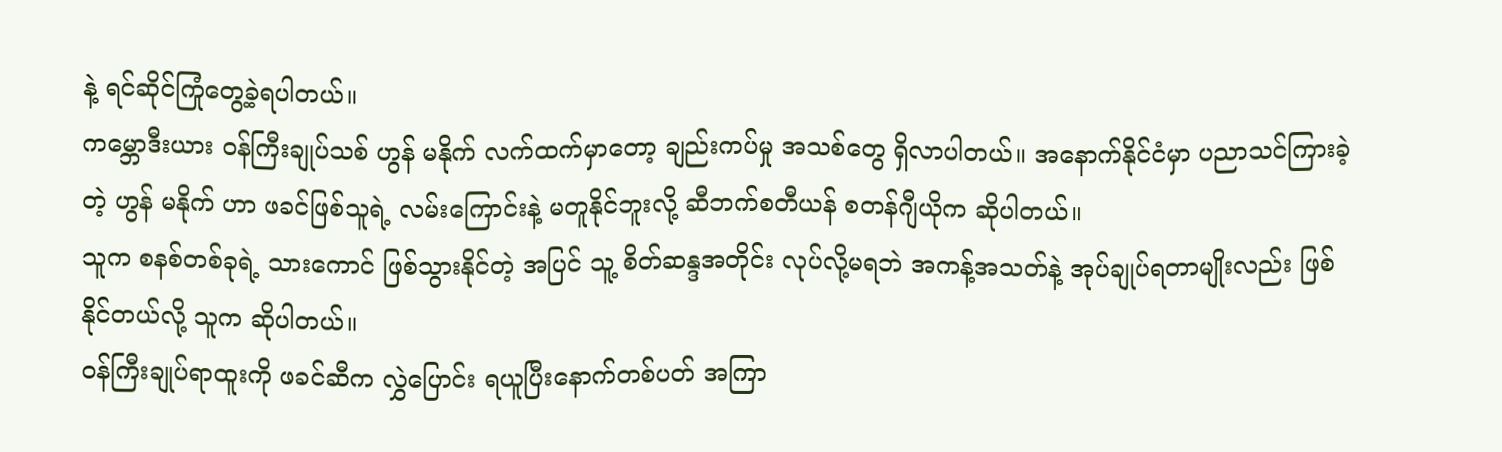နဲ့ ရင်ဆိုင်ကြုံတွေ့ခဲ့ရပါတယ်။
ကမ္ဘောဒီးယား ဝန်ကြီးချုပ်သစ် ဟွန် မနိုက် လက်ထက်မှာတော့ ချည်းကပ်မှု အသစ်တွေ ရှိလာပါတယ်။ အနောက်နိုင်ငံမှာ ပညာသင်ကြားခဲ့တဲ့ ဟွန် မနိုက် ဟာ ဖခင်ဖြစ်သူရဲ့ လမ်းကြောင်းနဲ့ မတူနိုင်ဘူးလို့ ဆီဘက်စတီယန် စတန်ဂျီယိုက ဆိုပါတယ်။
သူက စနစ်တစ်ခုရဲ့ သားကောင် ဖြစ်သွားနိုင်တဲ့ အပြင် သူ့ စိတ်ဆန္ဒအတိုင်း လုပ်လို့မရဘဲ အကန့်အသတ်နဲ့ အုပ်ချုပ်ရတာမျိုးလည်း ဖြစ်နိုင်တယ်လို့ သူက ဆိုပါတယ်။
ဝန်ကြီးချုပ်ရာထူးကို ဖခင်ဆီက လွှဲပြောင်း ရယူပြီးနောက်တစ်ပတ် အကြာ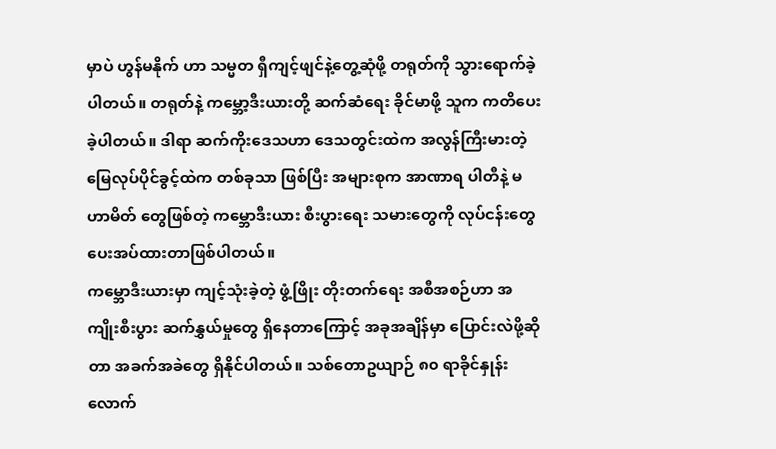မှာပဲ ဟွန်မနိုက် ဟာ သမ္မတ ရှီကျင့်ဖျင်နဲ့တွေ့ဆုံဖို့ တရုတ်ကို သွားရောက်ခဲ့ပါတယ်။ တရုတ်နဲ့ ကမ္ဘော့ဒီးယားတို့ ဆက်ဆံရေး ခိုင်မာဖို့ သူက ကတိပေးခဲ့ပါတယ်။ ဒါရာ ဆက်ကိုးဒေသဟာ ဒေသတွင်းထဲက အလွန်ကြီးမားတဲ့ မြေလုပ်ပိုင်ခွင့်ထဲက တစ်ခုသာ ဖြစ်ပြီး အများစုက အာဏာရ ပါတီနဲ့ မဟာမိတ် တွေဖြစ်တဲ့ ကမ္ဘောဒီးယား စီးပွားရေး သမားတွေကို လုပ်ငန်းတွေ ပေးအပ်ထားတာဖြစ်ပါတယ်။
ကမ္ဘောဒီးယားမှာ ကျင့်သုံးခဲ့တဲ့ ဖွံ့ဖြိုး တိုးတက်ရေး အစီအစဉ်ဟာ အကျိုးစီးပွား ဆက်နွှယ်မှုတွေ ရှိနေတာကြောင့် အခုအချိန်မှာ ပြောင်းလဲဖို့ဆိုတာ အခက်အခဲတွေ ရှိနိုင်ပါတယ်။ သစ်တောဥယျာဉ် ၈၀ ရာခိုင်နှုန်းလောက်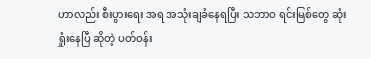ဟာလည်း စီးပွားရေး အရ အသုံးချခံနေရပြီး သဘာဝ ရင်းမြစ်တွေ ဆုံးရှုံးနေပြီ ဆိုတဲ့ ပတ်ဝန်း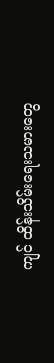ကျင် ထိန်းသိမ်းရေးသမားတွေ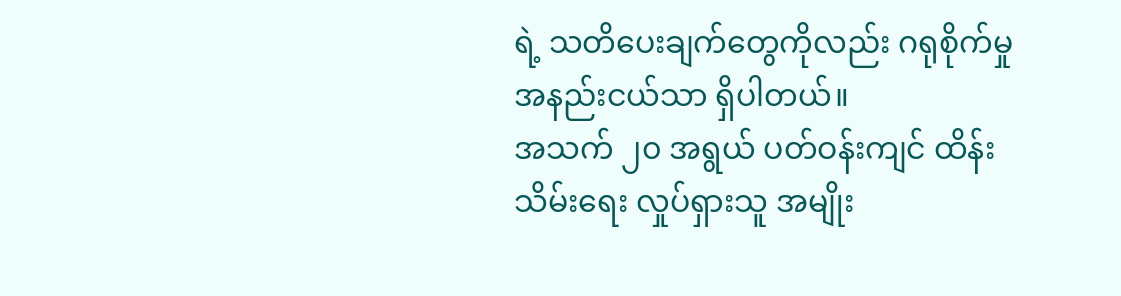ရဲ့ သတိပေးချက်တွေကိုလည်း ဂရုစိုက်မှု အနည်းငယ်သာ ရှိပါတယ်။
အသက် ၂၀ အရွယ် ပတ်ဝန်းကျင် ထိန်းသိမ်းရေး လှုပ်ရှားသူ အမျိုး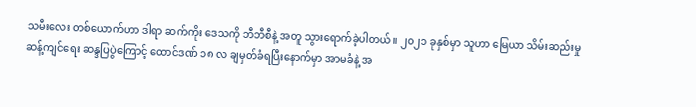သမီးလေး တစ်ယောက်ဟာ ဒါရာ ဆက်ကိုး ဒေသကို ဘီဘီစီနဲ့ အတူ သွားရောက်ခဲ့ပါတယ်။ ၂၀၂၁ ခုနှစ်မှာ သူဟာ မြေယာ သိမ်းဆည်းမှု ဆန့်ကျင်ရေး ဆန္ဒပြပွဲကြောင့် ထောင်ဒဏ် ၁၈ လ ချမှတ်ခံရပြီးနောက်မှာ အာမခံနဲ့ အ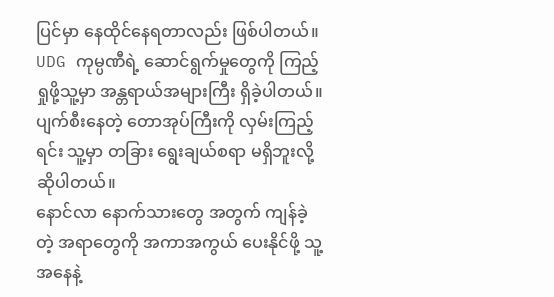ပြင်မှာ နေထိုင်နေရတာလည်း ဖြစ်ပါတယ်။
UDG ကုမ္ပဏီရဲ့ ဆောင်ရွက်မှုတွေကို ကြည့်ရှုဖို့သူ့မှာ အန္တရာယ်အများကြီး ရှိခဲ့ပါတယ်။ ပျက်စီးနေတဲ့ တောအုပ်ကြီးကို လှမ်းကြည့်ရင်း သူ့မှာ တခြား ရွေးချယ်စရာ မရှိဘူးလို့ ဆိုပါတယ်။
နောင်လာ နောက်သားတွေ အတွက် ကျန်ခဲ့တဲ့ အရာတွေကို အကာအကွယ် ပေးနိုင်ဖို့ သူ့ အနေနဲ့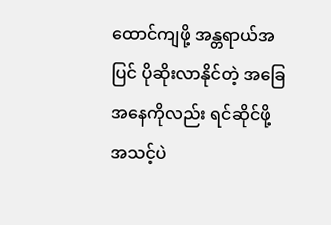ထောင်ကျဖို့ အန္တရာယ်အပြင် ပိုဆိုးလာနိုင်တဲ့ အခြေအနေကိုလည်း ရင်ဆိုင်ဖို့ အသင့်ပဲ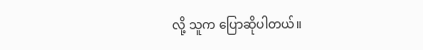လို့ သူက ပြောဆိုပါတယ်။